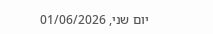יום שני, 01/06/2026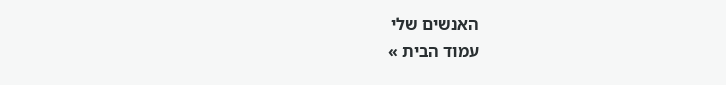האנשים שלי
עמוד הבית »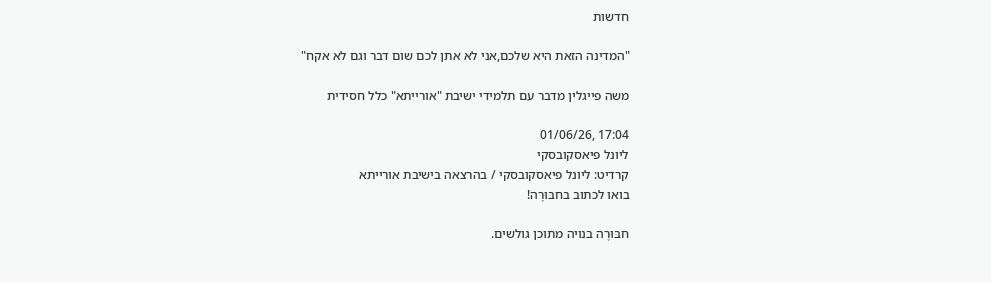חדשות

"המדינה הזאת היא שלכם,אני לא אתן לכם שום דבר וגם לא אקח"

משה פייגלין מדבר עם תלמידי ישיבת "אורייתא" כלל חסידית

17:04 ,01/06/26
ליונל פיאסקובסקי
קרדיט: ליונל פיאסקובסקי / בהרצאה בישיבת אורייתא
בואו לכתוב בחבּוּרֶה!

חבּוּרֶה בנויה מתוכן גולשים.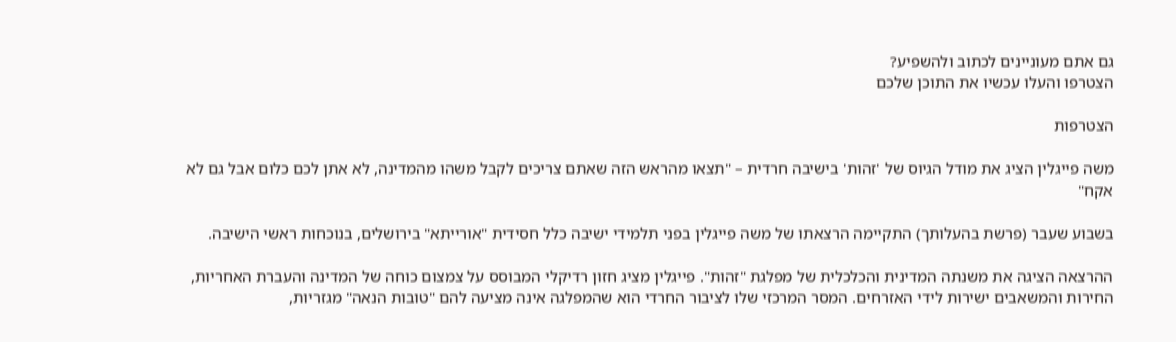גם אתם מעוניינים לכתוב ולהשפיע?
הצטרפו והעלו עכשיו את התוכן שלכם

הצטרפות

משה פייגלין הציג את מודל הגיוס של 'זהות' בישיבה חרדית – "תצאו מהראש הזה שאתם צריכים לקבל משהו מהמדינה, לא אתן לכם כלום אבל גם לא אקח"

בשבוע שעבר (פרשת בהעלותך) התקיימה הרצאתו של משה פייגלין בפני תלמידי ישיבה כלל חסידית "אורייתא" בירושלים, בנוכחות ראשי הישיבה.

ההרצאה הציגה את משנתה המדינית והכלכלית של מפלגת "זהות". פייגלין מציג חזון רדיקלי המבוסס על צמצום כוחה של המדינה והעברת האחריות, החירות והמשאבים ישירות לידי האזרחים. המסר המרכזי שלו לציבור החרדי הוא שהמפלגה אינה מציעה להם "טובות הנאה" מגזריות,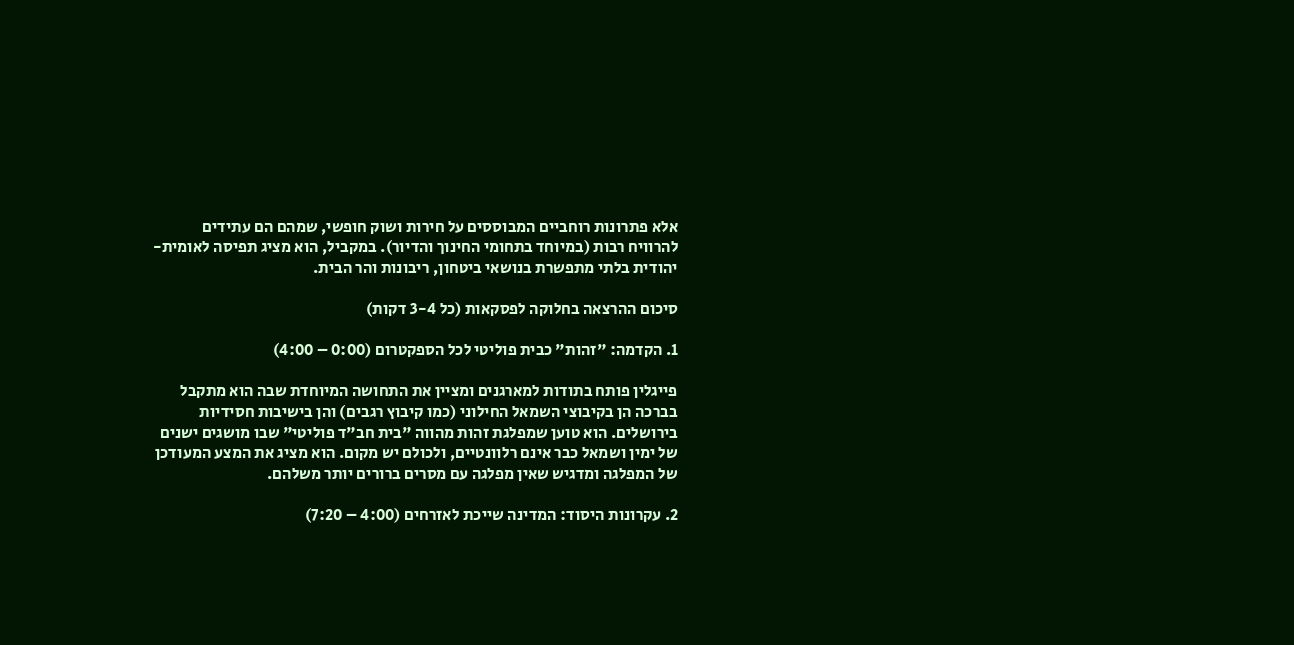אלא פתרונות רוחביים המבוססים על חירות ושוק חופשי, שמהם הם עתידים להרוויח רבות (במיוחד בתחומי החינוך והדיור). במקביל, הוא מציג תפיסה לאומית-יהודית בלתי מתפשרת בנושאי ביטחון, ריבונות והר הבית.

סיכום ההרצאה בחלוקה לפסקאות (כל 3-4 דקות)

1. הקדמה: "זהות" כבית פוליטי לכל הספקטרום (0:00 – 4:00)

פייגלין פותח בתודות למארגנים ומציין את התחושה המיוחדת שבה הוא מתקבל בברכה הן בקיבוצי השמאל החילוני (כמו קיבוץ רגבים) והן בישיבות חסידיות בירושלים. הוא טוען שמפלגת זהות מהווה "בית חב"ד פוליטי" שבו מושגים ישנים של ימין ושמאל כבר אינם רלוונטיים, ולכולם יש מקום. הוא מציג את המצע המעודכן של המפלגה ומדגיש שאין מפלגה עם מסרים ברורים יותר משלהם.

2. עקרונות היסוד: המדינה שייכת לאזרחים (4:00 – 7:20)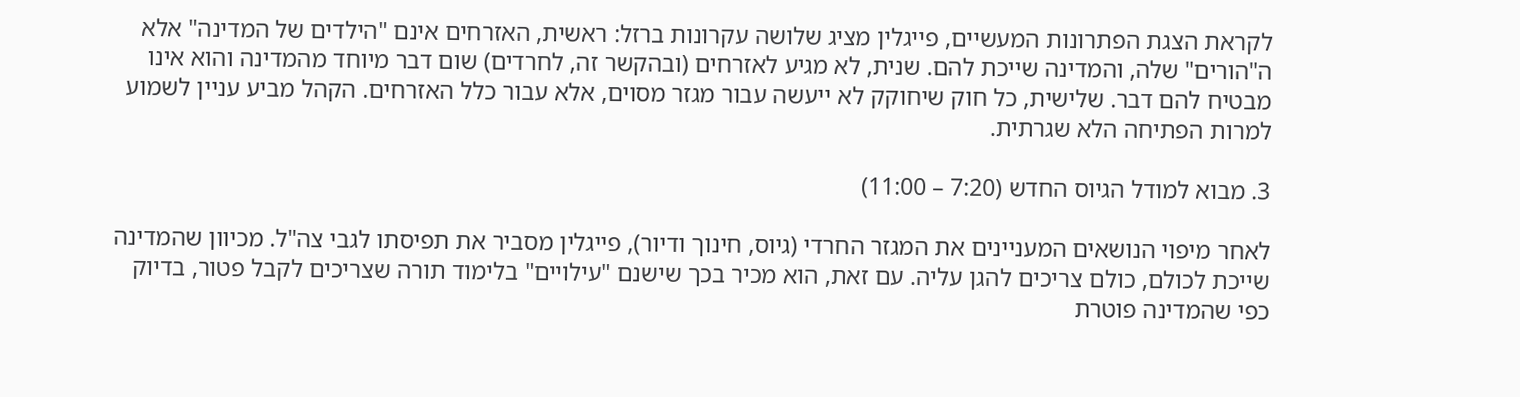לקראת הצגת הפתרונות המעשיים, פייגלין מציג שלושה עקרונות ברזל: ראשית, האזרחים אינם "הילדים של המדינה" אלא ה"הורים" שלה, והמדינה שייכת להם. שנית, לא מגיע לאזרחים (ובהקשר זה, לחרדים) שום דבר מיוחד מהמדינה והוא אינו מבטיח להם דבר. שלישית, כל חוק שיחוקק לא ייעשה עבור מגזר מסוים, אלא עבור כלל האזרחים. הקהל מביע עניין לשמוע למרות הפתיחה הלא שגרתית.

3. מבוא למודל הגיוס החדש (7:20 – 11:00)

לאחר מיפוי הנושאים המעניינים את המגזר החרדי (גיוס, חינוך ודיור), פייגלין מסביר את תפיסתו לגבי צה"ל. מכיוון שהמדינה שייכת לכולם, כולם צריכים להגן עליה. עם זאת, הוא מכיר בכך שישנם "עילויים" בלימוד תורה שצריכים לקבל פטור, בדיוק כפי שהמדינה פוטרת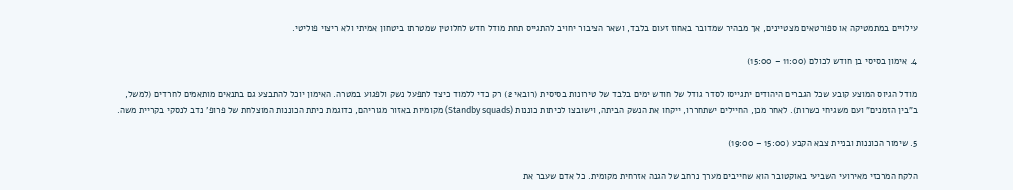עילויים במתמטיקה או ספורטאים מצטיינים, אך מבהיר שמדובר באחוז זעום בלבד, ושאר הציבור יחויב להתגייס תחת מודל חדש לחלוטין שמטרתו ביטחון אמיתי ולא ריצוי פוליטי.

4. אימון בסיסי בן חודש לכולם (11:00 – 15:00)

מודל הגיוס המוצע קובע שכל הגברים היהודים יתגייסו לסדר גודל של חודש ימים בלבד של טירונות בסיסית (רובאי 2) רק כדי ללמוד כיצד לתפעל נשק ולפגוע במטרה. האימון יוכל להתבצע גם בתנאים מותאמים לחרדים (למשל, ב"בין הזמנים" ועם משגיחי כשרות). לאחר מכן, החיילים ישתחררו, ייקחו את הנשק הביתה, וישובצו לכיתות כוננות (Standby squads) מקומיות באזור מגוריהם, כדוגמת כיתת הכוננות המוצלחת של פרופ' נדב לנסקי בקריית משה.

5. שימור הכוננות ובניית צבא הקבע (15:00 – 19:00)

הלקח המרכזי מאירועי השביעי באוקטובר הוא שחייבים מערך נרחב של הגנה אזרחית מקומית. כל אדם שעבר את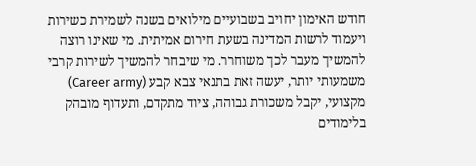חודש האימון יחויב בשבועיים מילואים בשנה לשמירת כשירות ויעמוד לרשות המדינה בשעת חירום אמיתית. מי שאינו רוצה להמשיך מעבר לכך משוחרר. מי שיבחר להמשיך לשירות קרבי משמעותי יותר, יעשה זאת בתנאי צבא קבע (Career army) מקצועי, יקבל משכורת גבוהה, ציוד מתקדם, ותעדוף מובהק בלימודים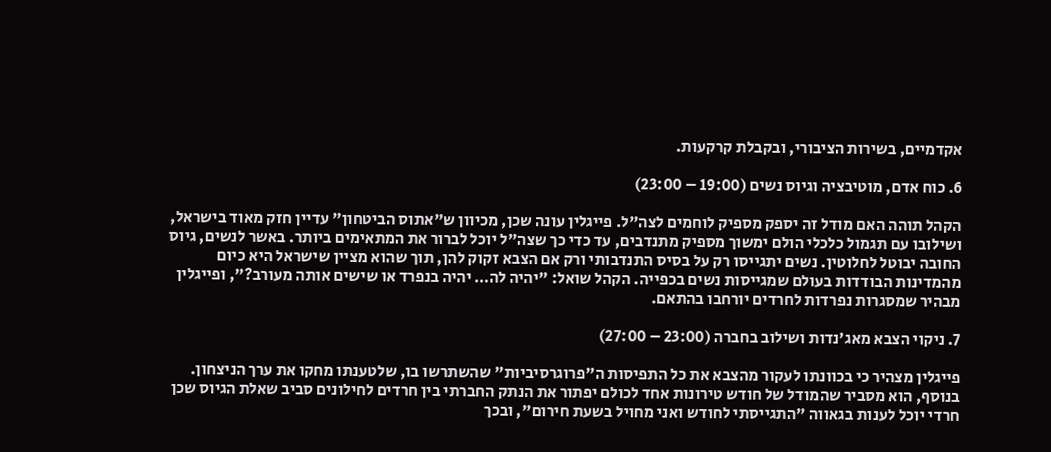אקדמיים, בשירות הציבורי, ובקבלת קרקעות.

6. כוח אדם, מוטיבציה וגיוס נשים (19:00 – 23:00)

הקהל תוהה האם מודל זה יספק מספיק לוחמים לצה"ל. פייגלין עונה שכן, מכיוון ש"אתוס הביטחון" עדיין חזק מאוד בישראל, ושילובו עם תגמול כלכלי הולם ימשוך מספיק מתנדבים, עד כדי כך שצה"ל יוכל לברור את המתאימים ביותר. באשר לנשים, גיוס החובה יבוטל לחלוטין. נשים יתגייסו רק על בסיס התנדבותי ורק אם הצבא זקוק להן, תוך שהוא מציין שישראל היא כיום מהמדינות הבודדות בעולם שמגייסות נשים בכפייה. הקהל שואל: "יהיה לה… יהיה בנפרד או שישים אותה מעורב?", ופייגלין מבהיר שמסגרות נפרדות לחרדים יורחבו בהתאם.

7. ניקוי הצבא מאג'נדות ושילוב בחברה (23:00 – 27:00)

פייגלין מצהיר כי בכוונתו לעקור מהצבא את כל התפיסות ה"פרוגרסיביות" שהשתרשו בו, שלטענתו מחקו את ערך הניצחון. בנוסף, הוא מסביר שהמודל של חודש טירונות אחד לכולם יפתור את הנתק החברתי בין חרדים לחילונים סביב שאלת הגיוס שכן חרדי יוכל לענות בגאווה "התגייסתי לחודש ואני מחויל בשעת חירום", ובכך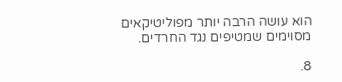הוא עושה הרבה יותר מפוליטיקאים מסוימים שמטיפים נגד החרדים.

8.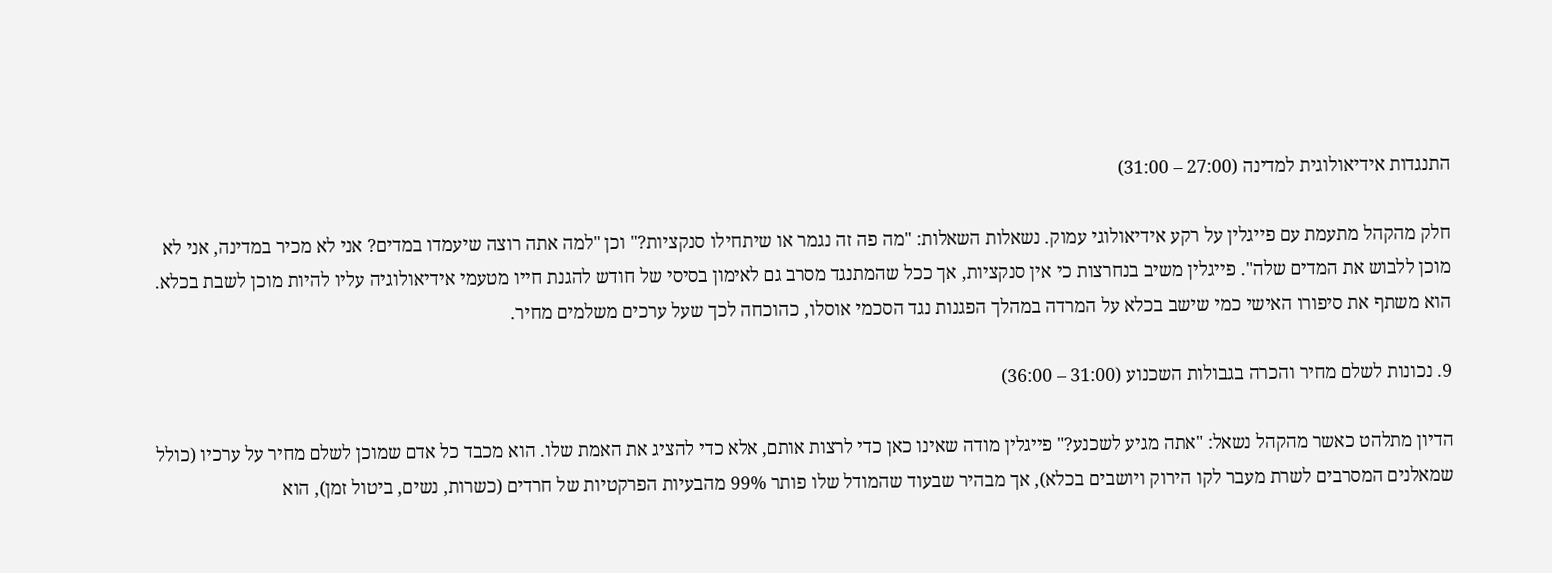התנגדות אידיאולוגית למדינה (27:00 – 31:00)

חלק מהקהל מתעמת עם פייגלין על רקע אידיאולוגי עמוק. נשאלות השאלות: "מה פה זה נגמר או שיתחילו סנקציות?" וכן "למה אתה רוצה שיעמדו במדים? אני לא מכיר במדינה, אני לא מוכן ללבוש את המדים שלה". פייגלין משיב בנחרצות כי אין סנקציות, אך ככל שהמתנגד מסרב גם לאימון בסיסי של חודש להגנת חייו מטעמי אידיאולוגיה עליו להיות מוכן לשבת בכלא. הוא משתף את סיפורו האישי כמי שישב בכלא על המרדה במהלך הפגנות נגד הסכמי אוסלו, כהוכחה לכך שעל ערכים משלמים מחיר.

9. נכונות לשלם מחיר והכרה בגבולות השכנוע (31:00 – 36:00)

הדיון מתלהט כאשר מהקהל נשאל: "אתה מגיע לשכנע?" פייגלין מודה שאינו כאן כדי לרצות אותם, אלא כדי להציג את האמת שלו. הוא מכבד כל אדם שמוכן לשלם מחיר על ערכיו (כולל שמאלנים המסרבים לשרת מעבר לקו הירוק ויושבים בכלא), אך מבהיר שבעוד שהמודל שלו פותר 99% מהבעיות הפרקטיות של חרדים (כשרות, נשים, ביטול זמן), הוא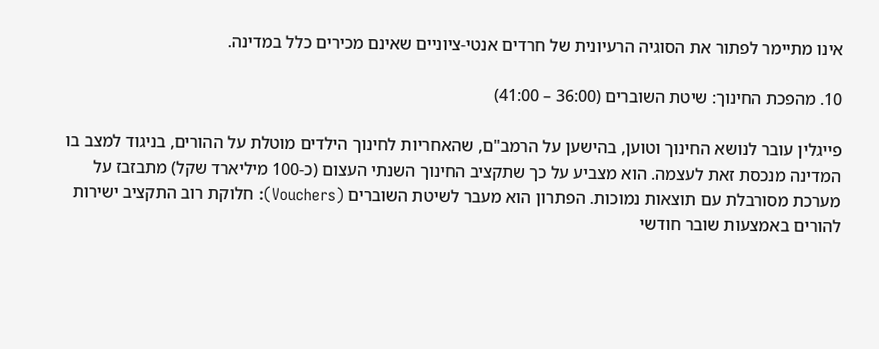אינו מתיימר לפתור את הסוגיה הרעיונית של חרדים אנטי-ציוניים שאינם מכירים כלל במדינה.

10. מהפכת החינוך: שיטת השוברים (36:00 – 41:00)

פייגלין עובר לנושא החינוך וטוען, בהישען על הרמב"ם, שהאחריות לחינוך הילדים מוטלת על ההורים, בניגוד למצב בו המדינה מנכסת זאת לעצמה. הוא מצביע על כך שתקציב החינוך השנתי העצום (כ-100 מיליארד שקל) מתבזבז על מערכת מסורבלת עם תוצאות נמוכות. הפתרון הוא מעבר לשיטת השוברים (Vouchers): חלוקת רוב התקציב ישירות להורים באמצעות שובר חודשי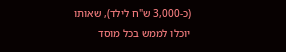(כ-3,000 ש"ח לילד), שאותו יוכלו לממש בכל מוסד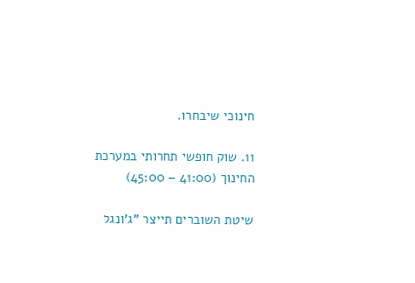חינוכי שיבחרו.

11. שוק חופשי תחרותי במערכת החינוך (41:00 – 45:00)

שיטת השוברים תייצר "ג'ונגל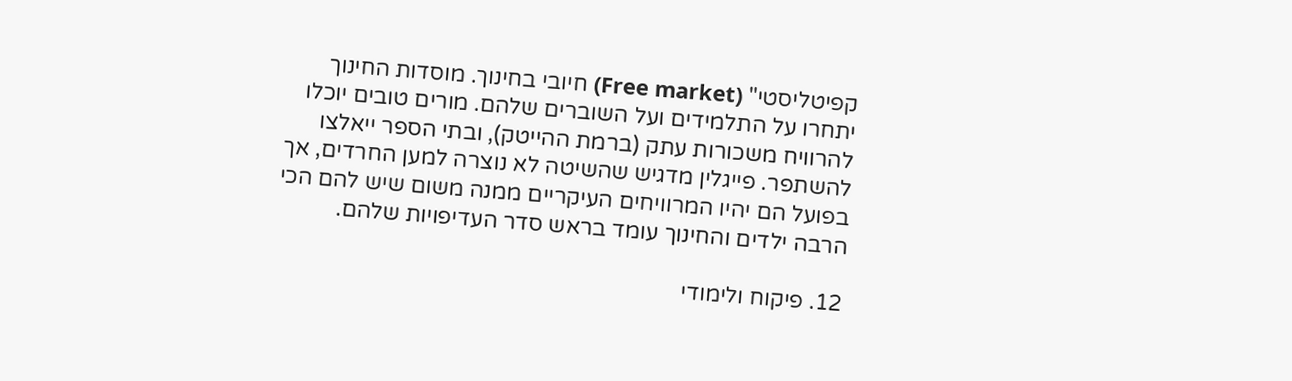קפיטליסטי" (Free market) חיובי בחינוך. מוסדות החינוך יתחרו על התלמידים ועל השוברים שלהם. מורים טובים יוכלו להרוויח משכורות עתק (ברמת ההייטק), ובתי הספר ייאלצו להשתפר. פייגלין מדגיש שהשיטה לא נוצרה למען החרדים, אך בפועל הם יהיו המרוויחים העיקריים ממנה משום שיש להם הכי הרבה ילדים והחינוך עומד בראש סדר העדיפויות שלהם.

12. פיקוח ולימודי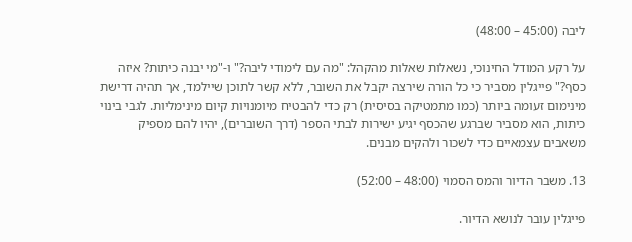ליבה (45:00 – 48:00)

על רקע המודל החינוכי, נשאלות שאלות מהקהל: "מה עם לימודי ליבה?" ו-"מי יבנה כיתות? איזה כסף?" פייגלין מסביר כי כל הורה שירצה יקבל את השובר, ללא קשר לתוכן שיילמד, אך תהיה דרישת מינימום זעומה ביותר (כמו מתמטיקה בסיסית) רק כדי להבטיח מיומנויות קיום מינימליות. לגבי בינוי כיתות, הוא מסביר שברגע שהכסף יגיע ישירות לבתי הספר (דרך השוברים), יהיו להם מספיק משאבים עצמאיים כדי לשכור ולהקים מבנים.

13. משבר הדיור והמס הסמוי (48:00 – 52:00)

פייגלין עובר לנושא הדיור.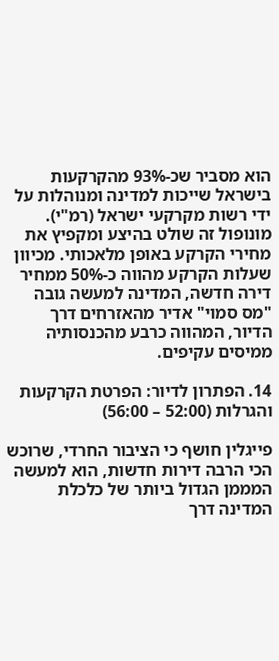הוא מסביר שכ-93% מהקרקעות בישראל שייכות למדינה ומנוהלות על ידי רשות מקרקעי ישראל (רמ"י). מונופול זה שולט בהיצע ומקפיץ את מחירי הקרקע באופן מלאכותי. מכיוון שעלות הקרקע מהווה כ-50% ממחיר דירה חדשה, המדינה למעשה גובה "מס סמוי" אדיר מהאזרחים דרך הדיור, המהווה כרבע מהכנסותיה ממיסים עקיפים.

14. הפתרון לדיור: הפרטת הקרקעות והגרלות (52:00 – 56:00)

פייגלין חושף כי הציבור החרדי, שרוכש הכי הרבה דירות חדשות, הוא למעשה המממן הגדול ביותר של כלכלת המדינה דרך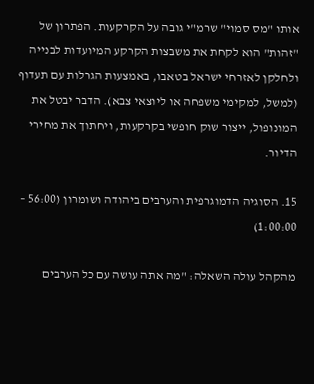אותו "מס סמוי" שרמ"י גובה על הקרקעות. הפתרון של "זהות" הוא לקחת את משבצות הקרקע המיועדות לבנייה ולחלקן לאזרחי ישראל בטאבו, באמצעות הגרלות עם תעדוף (למשל, למקימי משפחה או ליוצאי צבא). הדבר יבטל את המונופול, ייצור שוק חופשי בקרקעות, ויחתוך את מחירי הדיור.

15. הסוגיה הדמוגרפית והערבים ביהודה ושומרון (56:00 – 1:00:00)

מהקהל עולה השאלה: "מה אתה עושה עם כל הערבים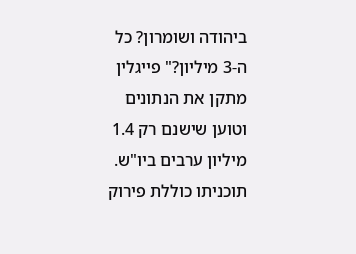ביהודה ושומרון? כל ה-3 מיליון?" פייגלין מתקן את הנתונים וטוען שישנם רק 1.4 מיליון ערבים ביו"ש. תוכניתו כוללת פירוק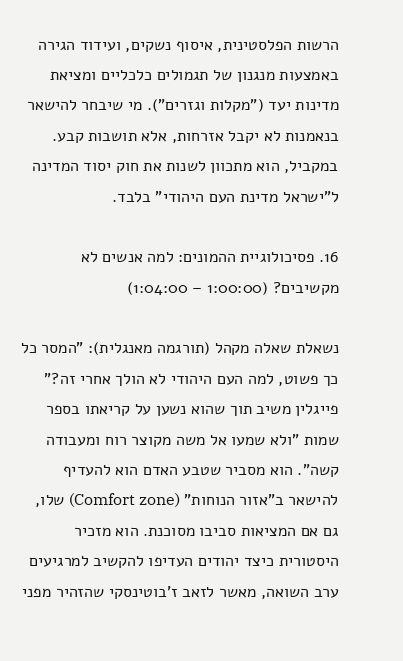הרשות הפלסטינית, איסוף נשקים, ועידוד הגירה באמצעות מנגנון של תגמולים כלכליים ומציאת מדינות יעד ("מקלות וגזרים"). מי שיבחר להישאר בנאמנות לא יקבל אזרחות, אלא תושבות קבע. במקביל, הוא מתכוון לשנות את חוק יסוד המדינה ל"ישראל מדינת העם היהודי" בלבד.

16. פסיכולוגיית ההמונים: למה אנשים לא מקשיבים? (1:00:00 – 1:04:00)

נשאלת שאלה מקהל (תורגמה מאנגלית): "המסר כל כך פשוט, למה העם היהודי לא הולך אחרי זה?" פייגלין משיב תוך שהוא נשען על קריאתו בספר שמות "ולא שמעו אל משה מקוצר רוח ומעבודה קשה". הוא מסביר שטבע האדם הוא להעדיף להישאר ב"אזור הנוחות" (Comfort zone) שלו, גם אם המציאות סביבו מסוכנת. הוא מזכיר היסטורית כיצד יהודים העדיפו להקשיב למרגיעים ערב השואה, מאשר לזאב ז'בוטינסקי שהזהיר מפני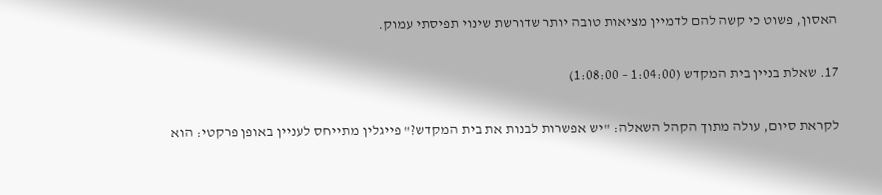האסון, פשוט כי קשה להם לדמיין מציאות טובה יותר שדורשת שינוי תפיסתי עמוק.

17. שאלת בניין בית המקדש (1:04:00 – 1:08:00)

לקראת סיום, עולה מתוך הקהל השאלה: "יש אפשרות לבנות את בית המקדש?" פייגלין מתייחס לעניין באופן פרקטי: הוא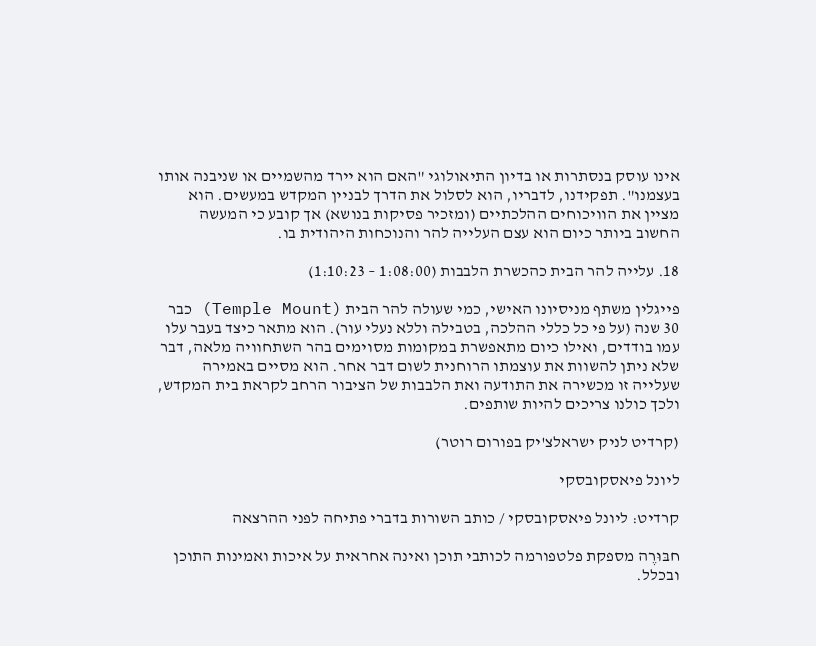אינו עוסק בנסתרות או בדיון התיאולוגי "האם הוא יירד מהשמיים או שניבנה אותו בעצמנו". תפקידנו, לדבריו, הוא לסלול את הדרך לבניין המקדש במעשים. הוא מציין את הוויכוחים ההלכתיים (ומזכיר פסיקות בנושא) אך קובע כי המעשה החשוב ביותר כיום הוא עצם העלייה להר והנוכחות היהודית בו.

18. עלייה להר הבית כהכשרת הלבבות (1:08:00 – 1:10:23)

פייגלין משתף מניסיונו האישי, כמי שעולה להר הבית (Temple Mount) כבר 30 שנה (על פי כל כללי ההלכה, בטבילה וללא נעלי עור). הוא מתאר כיצד בעבר עלו עמו בודדים, ואילו כיום מתאפשרת במקומות מסוימים בהר השתחוויה מלאה, דבר שלא ניתן להשוות את עוצמתו הרוחנית לשום דבר אחר. הוא מסיים באמירה שעלייה זו מכשירה את התודעה ואת הלבבות של הציבור הרחב לקראת בית המקדש, ולכך כולנו צריכים להיות שותפים.

(קרדיט לניק ישראלצ'יק בפורום רוטר)

ליונל פיאסקובסקי

קרדיט: ליונל פיאסקובסקי / כותב השורות בדברי פתיחה לפני ההרצאה

חבּוּרֶה מספקת פלטפורמה לכותבי תוכן ואינה אחראית על איכות ואמינות התוכן ובכלל.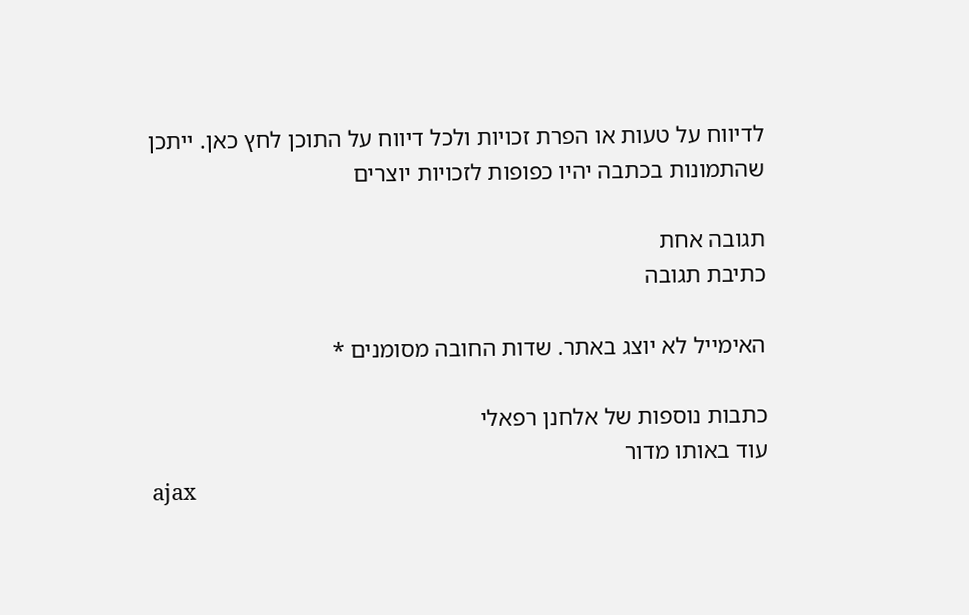לדיווח על טעות או הפרת זכויות ולכל דיווח על התוכן לחץ כאן. ייתכן שהתמונות בכתבה יהיו כפופות לזכויות יוצרים

תגובה אחת
כתיבת תגובה

האימייל לא יוצג באתר. שדות החובה מסומנים *

כתבות נוספות של אלחנן רפאלי
עוד באותו מדור
ajax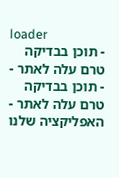loader
- תוכן בבדיקה טרם עלה לאתר -
- תוכן בבדיקה טרם עלה לאתר -
האפליקציה שלנו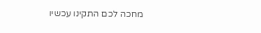מחכה לכם התקינו עכשיו